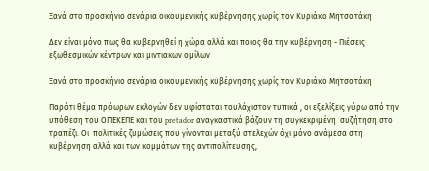Ξανά στο προσκήνιο σενάρια οικουμενικής κυβέρνησης χωρίς τον Κυριάκο Μητσοτάκη

Δεν είναι μόνο πως θα κυβερνηθεί η χώρα αλλά και ποιος θα την κυβέρνηση - Πιέσεις εξωθεσμικών κέντρων και μιντιακων ομίλων

Ξανά στο προσκήνιο σενάρια οικουμενικής κυβέρνησης χωρίς τον Κυριάκο Μητσοτάκη

Παρότι θέμα πρόωρων εκλογών δεν υφίσταται τουλάχιστον τυπικά , οι εξελίξεις γύρω από την υπόθεση του ΟΠΕΚΕΠΕ και του pretador αναγκαστικά βάζουν τη συγκεκριμένη  συζήτηση στο τραπέζι. Οι  πολιτικές ζυμώσεις που γίνονται μεταξύ στελεχών όχι μόνο ανάμεσα στη  κυβέρνηση αλλά και των κομμάτων της αντιπολίτευσης,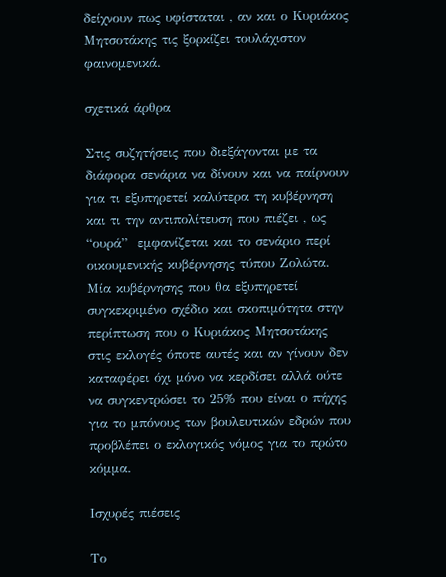δείχνουν πως υφίσταται , αν και ο Κυριάκος Μητσοτάκης τις ξορκίζει τουλάχιστον φαινομενικά.

σχετικά άρθρα

Στις συζητήσεις που διεξάγονται με τα διάφορα σενάρια να δίνουν και να παίρνουν για τι εξυπηρετεί καλύτερα τη κυβέρνηση και τι την αντιπολίτευση που πιέζει , ως “ουρά”  εμφανίζεται και το σενάριο περί οικουμενικής κυβέρνησης τύπου Ζολώτα. Μία κυβέρνησης που θα εξυπηρετεί συγκεκριμένο σχέδιο και σκοπιμότητα στην περίπτωση που ο Κυριάκος Μητσοτάκης στις εκλογές όποτε αυτές και αν γίνουν δεν καταφέρει όχι μόνο να κερδίσει αλλά ούτε να συγκεντρώσει το 25% που είναι ο πήχης για το μπόνους των βουλευτικών εδρών που προβλέπει ο εκλογικός νόμος για το πρώτο κόμμα.

Ισχυρές πιέσεις

Το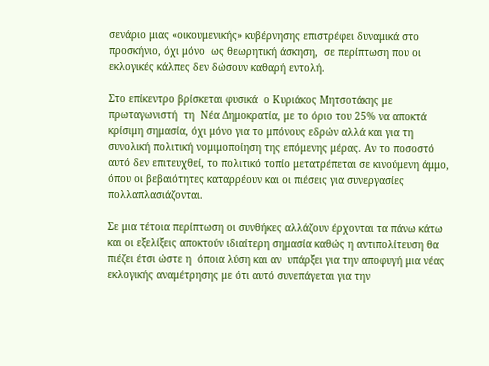σενάριο μιας «οικουμενικής» κυβέρνησης επιστρέφει δυναμικά στο προσκήνιο, όχι μόνο  ως θεωρητική άσκηση,  σε περίπτωση που οι εκλογικές κάλπες δεν δώσουν καθαρή εντολή.

Στο επίκεντρο βρίσκεται φυσικά  ο Κυριάκος Μητσοτάκης με πρωταγωνιστή  τη  Νέα Δημοκρατία, με το όριο του 25% να αποκτά κρίσιμη σημασία, όχι μόνο για το μπόνους εδρών αλλά και για τη συνολική πολιτική νομιμοποίηση της επόμενης μέρας. Αν το ποσοστό αυτό δεν επιτευχθεί, το πολιτικό τοπίο μετατρέπεται σε κινούμενη άμμο, όπου οι βεβαιότητες καταρρέουν και οι πιέσεις για συνεργασίες πολλαπλασιάζονται.

Σε μια τέτοια περίπτωση οι συνθήκες αλλάζουν έρχονται τα πάνω κάτω και οι εξελίξεις αποκτούν ιδιαίτερη σημασία καθώς η αντιπολίτευση θα πιέζει έτσι ώστε η  όποια λύση και αν  υπάρξει για την αποφυγή μια νέας εκλογικής αναμέτρησης με ότι αυτό συνεπάγεται για την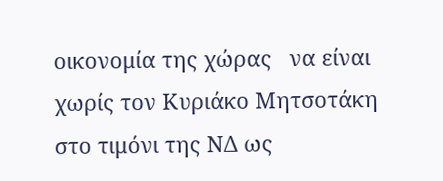οικονομία της χώρας   να είναι χωρίς τον Κυριάκο Μητσοτάκη στο τιμόνι της ΝΔ ως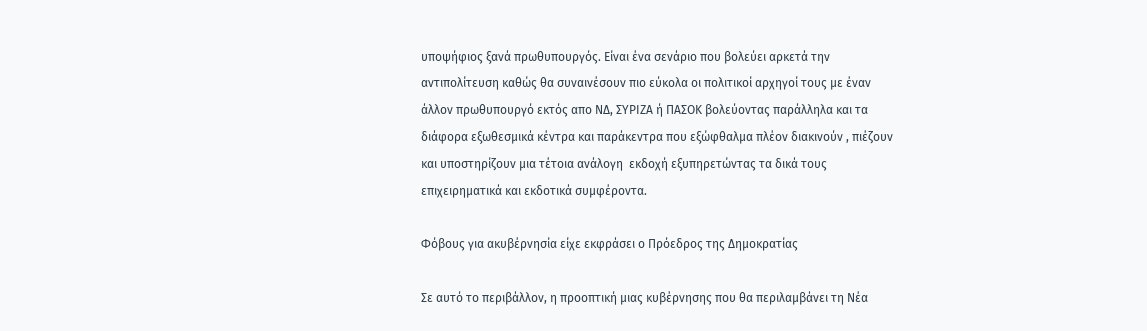υποψήφιος ξανά πρωθυπουργός. Είναι ένα σενάριο που βολεύει αρκετά την αντιπολίτευση καθώς θα συναινέσουν πιο εύκολα οι πολιτικοί αρχηγοί τους με έναν άλλον πρωθυπουργό εκτός απο ΝΔ, ΣΥΡΙΖΑ ή ΠΑΣΟΚ βολεύοντας παράλληλα και τα διάφορα εξωθεσμικά κέντρα και παράκεντρα που εξώφθαλμα πλέον διακινούν , πιέζουν και υποστηρίζουν μια τέτοια ανάλογη  εκδοχή εξυπηρετώντας τα δικά τους επιχειρηματικά και εκδοτικά συμφέροντα.

Φόβους για ακυβέρνησία είχε εκφράσει ο Πρόεδρος της Δημοκρατίας

Σε αυτό το περιβάλλον, η προοπτική μιας κυβέρνησης που θα περιλαμβάνει τη Νέα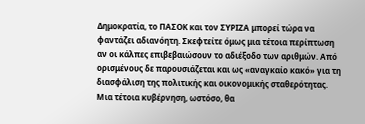Δημοκρατία, το ΠΑΣΟΚ και τον ΣΥΡΙΖΑ μπορεί τώρα να φαντάζει αδιανόητη. Σκεφτείτε όμως μια τέτοια περίπτωση αν οι κάλπες επιβεβαιώσουν το αδιέξοδο των αριθμών. Από ορισμένους δε παρουσιάζεται και ως «αναγκαίο κακό» για τη διασφάλιση της πολιτικής και οικονομικής σταθερότητας. Μια τέτοια κυβέρνηση, ωστόσο, θα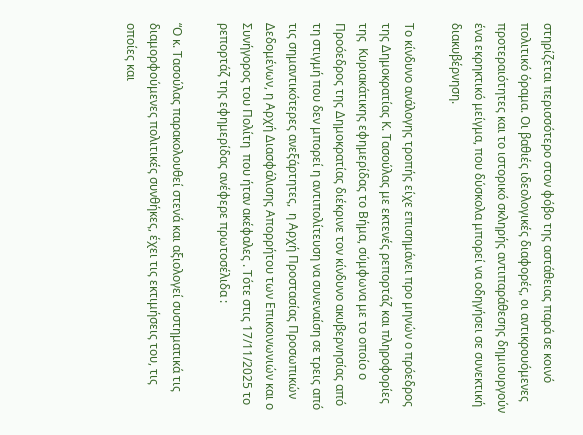στηρίζεται περισσότερο στον φόβο της αστάθειας παρά σε κοινό πολιτικό όραμα. Οι βαθιές ιδεολογικές διαφορές, οι αντικρουόμενες προτεραιότητες και το ιστορικό σκληρής αντιπαράθεσης δημιουργούν ένα εκρηκτικό μείγμα, που δύσκολα μπορεί να οδηγήσει σε συνεκτική διακυβέρνηση.

Το κίνδυνο ανάλογης τροπής είχε επισημάνει προ μηνών ο πρόεδρος της Δημοκρατίας Κ. Τασούλας με εκτενές ρεπορτάζ και πληροφορίες της  Κυριακάτικης εφημερίδας το Βήμα, σύμφωνα με το οποίο ο Προόεδρος της Δημοκρατίας διέκρινε τον κίνδυνο ακυβερνησίας από τη στιγμή που δεν μπορεί η αντιπολίτευση να συνεναίση σε τρεις από τις σημαντικότερες ανεξάρτητες,  η Αρχή Προστασίας Προσωπικών Δεδομένων, η Αρχή Διασφάλισης Απορρήτου των Επικοινωνιών και ο Συνήγορος του Πολίτη  που ήταν ακέφαλες . Τότε στις 17/11/2025 το ρεπορτάζ της εφημερίδας ανέφερε πρωτοσέλιδα :

“Ο κ. Τασούλας παρακολουθεί στενά και αξιολογεί συστηματικά τις διαμορφούμενες πολιτικές συνθήκες, έχει τις εκτιμήσεις του, τις οποίες και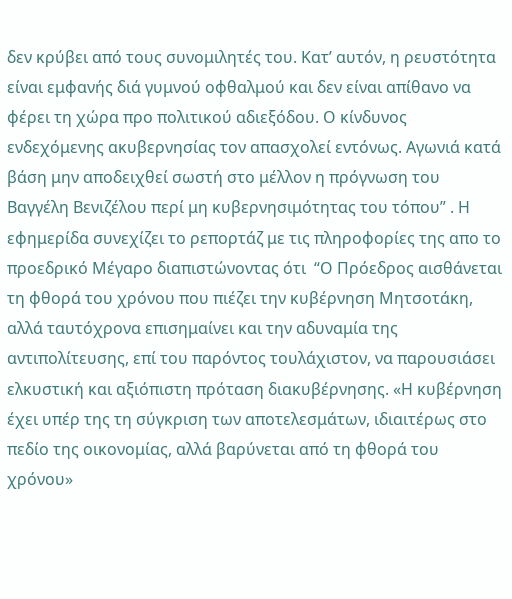δεν κρύβει από τους συνομιλητές του. Κατ’ αυτόν, η ρευστότητα είναι εμφανής διά γυμνού οφθαλμού και δεν είναι απίθανο να φέρει τη χώρα προ πολιτικού αδιεξόδου. Ο κίνδυνος ενδεχόμενης ακυβερνησίας τον απασχολεί εντόνως. Αγωνιά κατά βάση μην αποδειχθεί σωστή στο μέλλον η πρόγνωση του Βαγγέλη Βενιζέλου περί μη κυβερνησιμότητας του τόπου” . Η εφημερίδα συνεχίζει το ρεπορτάζ με τις πληροφορίες της απο το προεδρικό Μέγαρο διαπιστώνοντας ότι  “Ο Πρόεδρος αισθάνεται τη φθορά του χρόνου που πιέζει την κυβέρνηση Μητσοτάκη, αλλά ταυτόχρονα επισημαίνει και την αδυναμία της αντιπολίτευσης, επί του παρόντος τουλάχιστον, να παρουσιάσει ελκυστική και αξιόπιστη πρόταση διακυβέρνησης. «Η κυβέρνηση έχει υπέρ της τη σύγκριση των αποτελεσμάτων, ιδιαιτέρως στο πεδίο της οικονομίας, αλλά βαρύνεται από τη φθορά του χρόνου»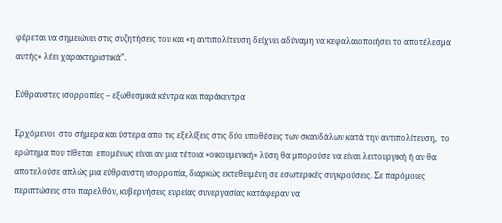φέρεται να σημειώνει στις συζητήσεις του και «η αντιπολίτευση δείχνει αδύναμη να κεφαλαιοποιήσει το αποτέλεσμα αυτής» λέει χαρακτηριστικά”.

Εύθραυστες ισορροπίες – εξωθεσμικά κέντρα και παράκεντρα

Ερχόμενοι  στο σήμερα και ύστερα απο τις εξελίξεις στις δύο υποθέσεις των σκανδάλων κατά την αντιπολίτευση,  το ερώτημα που τίθεται  επομένως είναι αν μια τέτοια «οικουμενική» λύση θα μπορούσε να είναι λειτουργική ή αν θα αποτελούσε απλώς μια εύθραυστη ισορροπία, διαρκώς εκτεθειμένη σε εσωτερικές συγκρούσεις. Σε παρόμοιες περιπτώσεις στο παρελθόν, κυβερνήσεις ευρείας συνεργασίας κατάφεραν να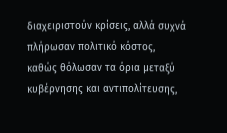διαχειριστούν κρίσεις, αλλά συχνά πλήρωσαν πολιτικό κόστος, καθώς θόλωσαν τα όρια μεταξύ κυβέρνησης και αντιπολίτευσης,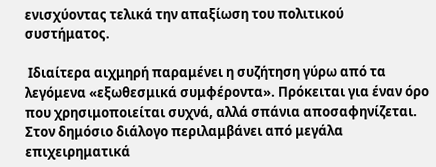ενισχύοντας τελικά την απαξίωση του πολιτικού συστήματος.

 Ιδιαίτερα αιχμηρή παραμένει η συζήτηση γύρω από τα λεγόμενα «εξωθεσμικά συμφέροντα». Πρόκειται για έναν όρο που χρησιμοποιείται συχνά, αλλά σπάνια αποσαφηνίζεται. Στον δημόσιο διάλογο περιλαμβάνει από μεγάλα επιχειρηματικά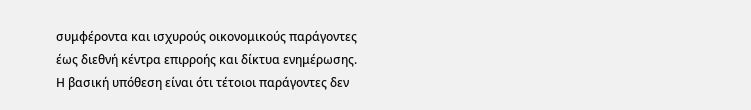συμφέροντα και ισχυρούς οικονομικούς παράγοντες έως διεθνή κέντρα επιρροής και δίκτυα ενημέρωσης. Η βασική υπόθεση είναι ότι τέτοιοι παράγοντες δεν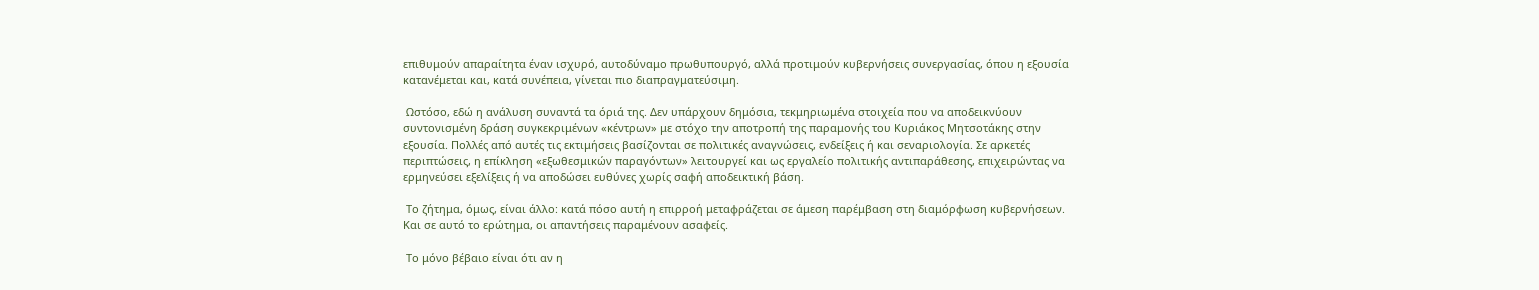επιθυμούν απαραίτητα έναν ισχυρό, αυτοδύναμο πρωθυπουργό, αλλά προτιμούν κυβερνήσεις συνεργασίας, όπου η εξουσία κατανέμεται και, κατά συνέπεια, γίνεται πιο διαπραγματεύσιμη.

 Ωστόσο, εδώ η ανάλυση συναντά τα όριά της. Δεν υπάρχουν δημόσια, τεκμηριωμένα στοιχεία που να αποδεικνύουν συντονισμένη δράση συγκεκριμένων «κέντρων» με στόχο την αποτροπή της παραμονής του Κυριάκος Μητσοτάκης στην εξουσία. Πολλές από αυτές τις εκτιμήσεις βασίζονται σε πολιτικές αναγνώσεις, ενδείξεις ή και σεναριολογία. Σε αρκετές περιπτώσεις, η επίκληση «εξωθεσμικών παραγόντων» λειτουργεί και ως εργαλείο πολιτικής αντιπαράθεσης, επιχειρώντας να ερμηνεύσει εξελίξεις ή να αποδώσει ευθύνες χωρίς σαφή αποδεικτική βάση.

 Το ζήτημα, όμως, είναι άλλο: κατά πόσο αυτή η επιρροή μεταφράζεται σε άμεση παρέμβαση στη διαμόρφωση κυβερνήσεων. Και σε αυτό το ερώτημα, οι απαντήσεις παραμένουν ασαφείς.

 Το μόνο βέβαιο είναι ότι αν η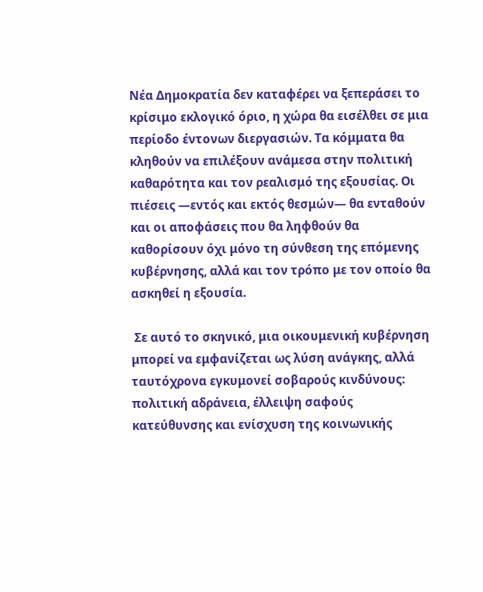Νέα Δημοκρατία δεν καταφέρει να ξεπεράσει το κρίσιμο εκλογικό όριο, η χώρα θα εισέλθει σε μια περίοδο έντονων διεργασιών. Τα κόμματα θα κληθούν να επιλέξουν ανάμεσα στην πολιτική καθαρότητα και τον ρεαλισμό της εξουσίας. Οι πιέσεις —εντός και εκτός θεσμών— θα ενταθούν και οι αποφάσεις που θα ληφθούν θα καθορίσουν όχι μόνο τη σύνθεση της επόμενης κυβέρνησης, αλλά και τον τρόπο με τον οποίο θα ασκηθεί η εξουσία.

 Σε αυτό το σκηνικό, μια οικουμενική κυβέρνηση μπορεί να εμφανίζεται ως λύση ανάγκης, αλλά ταυτόχρονα εγκυμονεί σοβαρούς κινδύνους: πολιτική αδράνεια, έλλειψη σαφούς κατεύθυνσης και ενίσχυση της κοινωνικής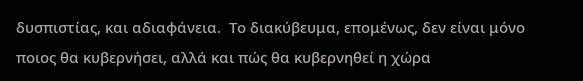δυσπιστίας, και αδιαφάνεια.  Το διακύβευμα, επομένως, δεν είναι μόνο ποιος θα κυβερνήσει, αλλά και πώς θα κυβερνηθεί η χώρα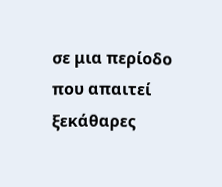σε μια περίοδο που απαιτεί ξεκάθαρες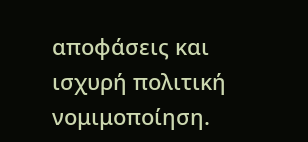αποφάσεις και ισχυρή πολιτική νομιμοποίηση.